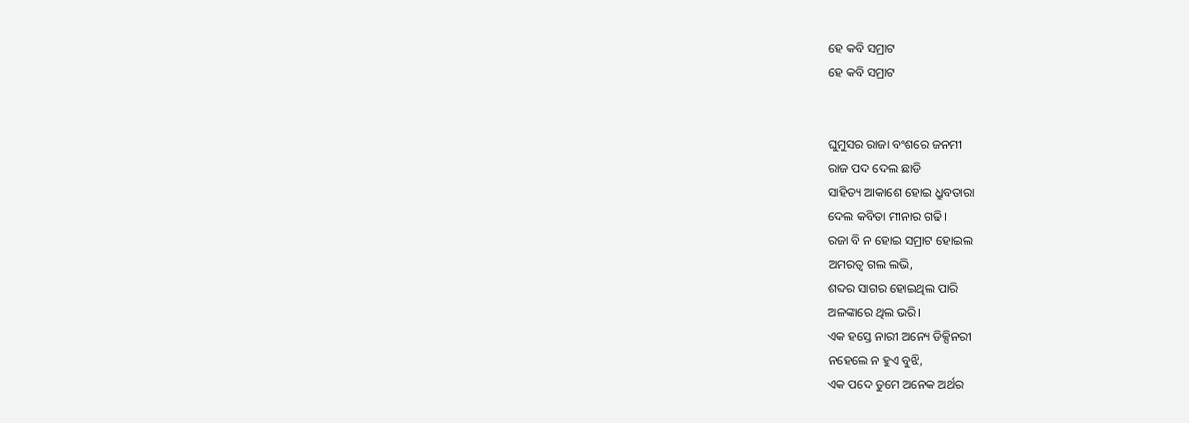ହେ କବି ସମ୍ରାଟ
ହେ କବି ସମ୍ରାଟ


ଘୁମୁସର ରାଜା ବଂଶରେ ଜନମୀ
ରାଜ ପଦ ଦେଲ ଛାଡି
ସାହିତ୍ୟ ଆକାଶେ ହୋଇ ଧ୍ରୁବତାରା
ଦେଲ କବିତା ମୀନାର ଗଢି।
ରଜା ବି ନ ହୋଇ ସମ୍ରାଟ ହୋଇଲ
ଅମରତ୍ୱ ଗଲ ଲଭି,
ଶବ୍ଦର ସାଗର ହୋଇଥିଲ ପାରି
ଅଳଙ୍କାରେ ଥିଲ ଭରି।
ଏକ ହସ୍ତେ ନାରୀ ଅନ୍ୟେ ଡିକ୍ସିନରୀ
ନହେଲେ ନ ହୁଏ ବୁଝି,
ଏକ ପଦେ ତୁମେ ଅନେକ ଅର୍ଥର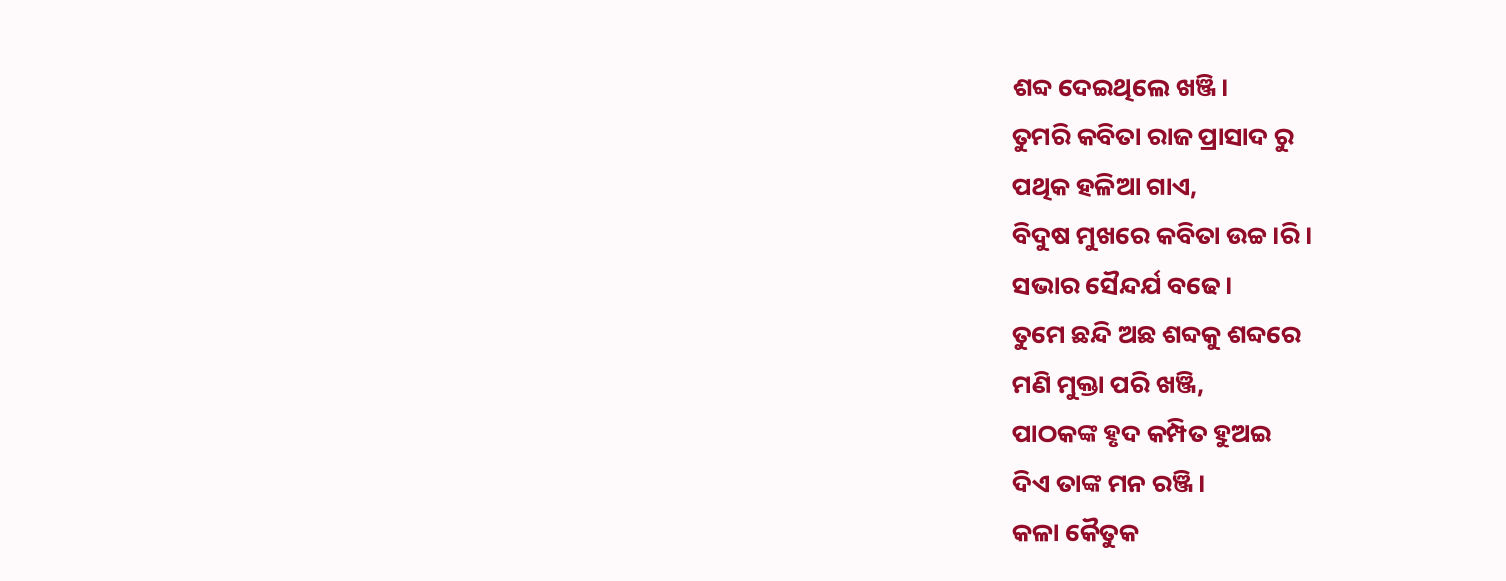ଶବ୍ଦ ଦେଇଥିଲେ ଖଞ୍ଜି।
ତୁମରି କବିତା ରାଜ ପ୍ରାସାଦ ରୁ
ପଥିକ ହଳିଆ ଗାଏ,
ବିଦୁଷ ମୁଖରେ କବିତା ଉଚ୍ଚ।ରି।
ସଭାର ସୈନ୍ଦର୍ଯ ବଢେ।
ତୁମେ ଛନ୍ଦି ଅଛ ଶବ୍ଦକୁ ଶବ୍ଦରେ
ମଣି ମୁକ୍ତା ପରି ଖଞ୍ଜି,
ପାଠକଙ୍କ ହୃଦ କମ୍ପିତ ହୁଅଇ
ଦିଏ ତାଙ୍କ ମନ ରଞ୍ଜି।
କଳା କୈତୁକ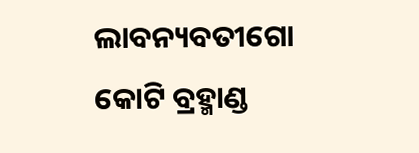ଲାବନ୍ୟବତୀଗୋ
କୋଟି ବ୍ରହ୍ମାଣ୍ଡ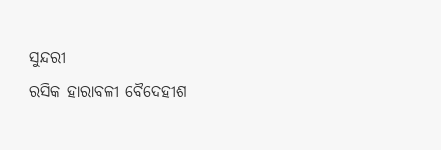ସୁନ୍ଦରୀ
ରସିକ ହାରାବଳୀ ବୈଦେହୀଶ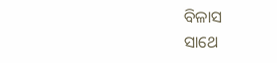ବିଳାସ
ସାଥେ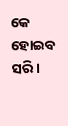କେ ହୋଇବ ସରି।